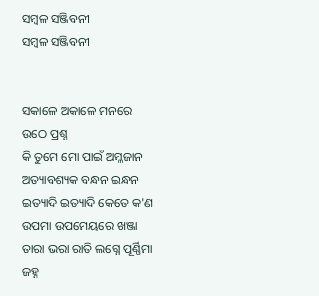ସମ୍ବଳ ସଞ୍ଜିବନୀ
ସମ୍ବଳ ସଞ୍ଜିବନୀ


ସକାଳେ ଅକାଳେ ମନରେ ଉଠେ ପ୍ରଶ୍ନ
କି ତୁମେ ମୋ ପାଇଁ ଅମ୍ଳଜାନ
ଅତ୍ୟାବଶ୍ୟକ ବନ୍ଧନ ଇନ୍ଧନ
ଇତ୍ୟାଦି ଇତ୍ୟାଦି କେତେ କ'ଣ
ଉପମା ଉପମେୟରେ ଖଞ୍ଜା
ତାରା ଭରା ରାତି ଲଗ୍ନେ ପୂର୍ଣ୍ଣିମା ଜହ୍ନ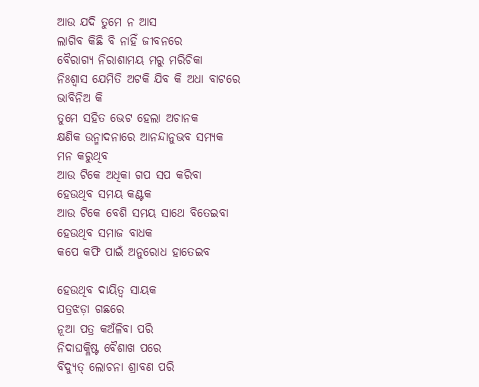ଆଉ ଯଦି ତୁମେ ନ ଆସ
ଲାଗିବ କିଛି ବି ନାହିଁ ଜୀବନରେ
ବୈରାଗ୍ୟ ନିରାଶାମୟ ମରୁ ମରିଚିକା
ନିଃଶ୍ୱାସ ଯେମିତି ଅଟକି ଯିବ କି ଅଧା ବାଟରେ
ଭାବିନିଅ କି
ତୁମେ ସହିତ ଭେଟ ହେଲା ଅଚାନକ
କ୍ଷଣିକ ଉନ୍ମାଦନାରେ ଆନନ୍ଦାନୁଭବ ସମ୍ୟକ
ମନ କରୁଥିବ
ଆଉ ଟିକେ ଅଧିକା ଗପ ସପ କରିବା
ହେଉଥିବ ସମୟ କଣ୍ଟକ
ଆଉ ଟିକେ ବେଶି ସମୟ ସାଥେ ବିତେଇବା
ହେଉଥିବ ସମାଜ ବାଧକ
କପେ କଫି ପାଇଁ ଅନୁରୋଧ ହାତେଇବ

ହେଉଥିବ ଦାୟିତ୍ୱ ସାୟକ
ପତ୍ରଝଡ଼ା ଗଛରେ
ନୂଆ ପତ୍ର କଅଁଳିବା ପରି
ନିଦାଘକ୍ଳିଷ୍ଟ ବୈଶାଖ ପରେ
ବିଦ୍ୟୁତ୍ ଲୋଚନା ଶ୍ରାବଣ ପରି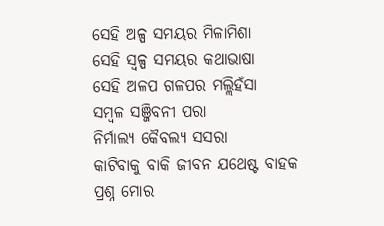ସେହି ଅଳ୍ପ ସମୟର ମିଳାମିଶା
ସେହି ସ୍ଵଳ୍ପ ସମୟର କଥାଭାଷା
ସେହି ଅଳପ ଗଳପର ମଲ୍ଲିହଁସା
ସମ୍ବଳ ସଞ୍ଜିବନୀ ପରା
ନିର୍ମାଲ୍ୟ କୈବଲ୍ୟ ସସରା
କାଟିବାକୁ ବାକି ଜୀବନ ଯଥେଷ୍ଟ ବାହକ
ପ୍ରଶ୍ନ ମୋର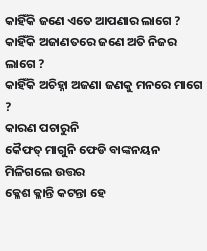କାହିଁକି ଜଣେ ଏତେ ଆପଣାର ଲାଗେ ?
କାହିଁକି ଅଜାଣତରେ ଜଣେ ଅତି ନିଜର ଲାଗେ ?
କାହିଁକି ଅଚିହ୍ନା ଅଜଣା ଜଣକୁ ମନରେ ମାଗେ ?
କାରଣ ପଚାରୁନି
କୈଫତ୍ ମାଗୁନି ଫେଡି ବାଙ୍କନୟନ
ମିଳିଗଲେ ଉତ୍ତର
କ୍ଳେଶ କ୍ଳାନ୍ତି କଟନ୍ତା ହେ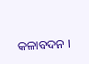କଳାବଦନ ।